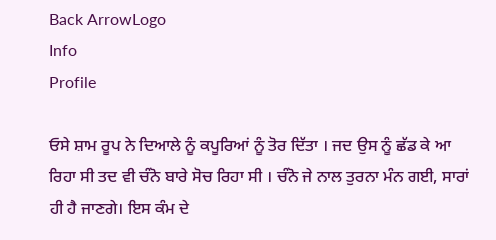Back ArrowLogo
Info
Profile

ਓਸੇ ਸ਼ਾਮ ਰੂਪ ਨੇ ਦਿਆਲੇ ਨੂੰ ਕਪੂਰਿਆਂ ਨੂੰ ਤੋਰ ਦਿੱਤਾ । ਜਦ ਉਸ ਨੂੰ ਛੱਡ ਕੇ ਆ ਰਿਹਾ ਸੀ ਤਦ ਵੀ ਚੰਨੋ ਬਾਰੇ ਸੋਚ ਰਿਹਾ ਸੀ । ਚੰਨੋ ਜੇ ਨਾਲ ਤੁਰਨਾ ਮੰਨ ਗਈ, ਸਾਰਾਂ ਹੀ ਹੈ ਜਾਣਗੇ। ਇਸ ਕੰਮ ਦੇ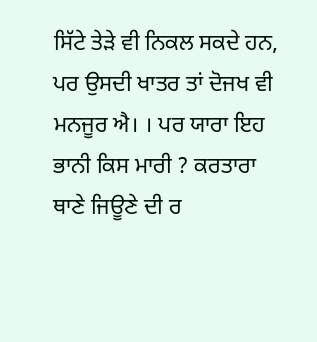ਸਿੱਟੇ ਤੇੜੇ ਵੀ ਨਿਕਲ ਸਕਦੇ ਹਨ, ਪਰ ਉਸਦੀ ਖਾਤਰ ਤਾਂ ਦੋਜਖ ਵੀ ਮਨਜੂਰ ਐ। । ਪਰ ਯਾਰਾ ਇਹ ਭਾਨੀ ਕਿਸ ਮਾਰੀ ? ਕਰਤਾਰਾ ਥਾਣੇ ਜਿਊਣੇ ਦੀ ਰ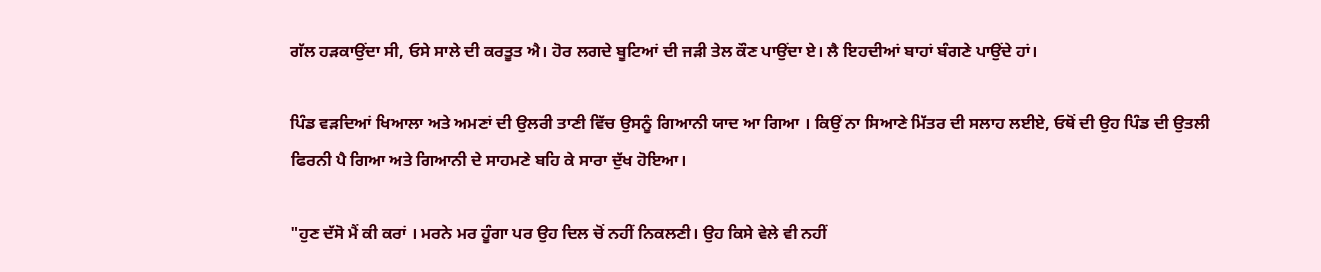ਗੱਲ ਹੜਕਾਉਂਦਾ ਸੀ, ਓਸੇ ਸਾਲੇ ਦੀ ਕਰਤੂਤ ਐ। ਹੋਰ ਲਗਦੇ ਬੂਟਿਆਂ ਦੀ ਜੜੀ ਤੇਲ ਕੌਣ ਪਾਉਂਦਾ ਏ। ਲੈ ਇਹਦੀਆਂ ਬਾਹਾਂ ਬੰਗਣੇ ਪਾਉਂਦੇ ਹਾਂ।

ਪਿੰਡ ਵੜਦਿਆਂ ਖਿਆਲਾ ਅਤੇ ਅਮਣਾਂ ਦੀ ਉਲਰੀ ਤਾਣੀ ਵਿੱਚ ਉਸਨੂੰ ਗਿਆਨੀ ਯਾਦ ਆ ਗਿਆ । ਕਿਉਂ ਨਾ ਸਿਆਣੇ ਮਿੱਤਰ ਦੀ ਸਲਾਹ ਲਈਏ, ਓਥੋਂ ਦੀ ਉਹ ਪਿੰਡ ਦੀ ਉਤਲੀ ਫਿਰਨੀ ਪੈ ਗਿਆ ਅਤੇ ਗਿਆਨੀ ਦੇ ਸਾਹਮਣੇ ਬਹਿ ਕੇ ਸਾਰਾ ਦੁੱਖ ਹੋਇਆ।

"ਹੁਣ ਦੱਸੋ ਮੈਂ ਕੀ ਕਰਾਂ । ਮਰਨੇ ਮਰ ਹੂੰਗਾ ਪਰ ਉਹ ਦਿਲ ਚੋਂ ਨਹੀਂ ਨਿਕਲਣੀ। ਉਹ ਕਿਸੇ ਵੇਲੇ ਵੀ ਨਹੀਂ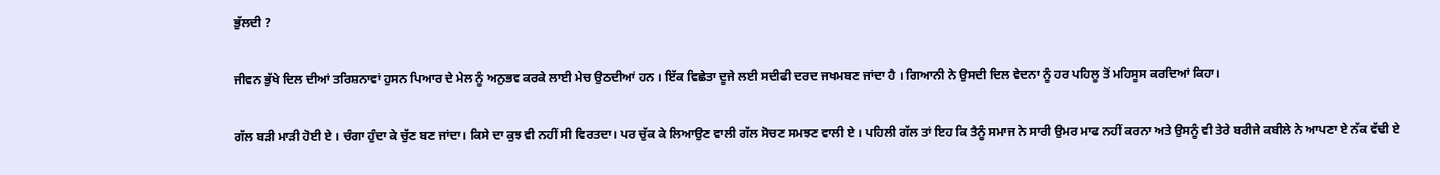ਭੁੱਲਦੀ ?

ਜੀਵਨ ਭੁੱਖੇ ਦਿਲ ਦੀਆਂ ਤਰਿਸ਼ਨਾਵਾਂ ਹੁਸਨ ਪਿਆਰ ਦੇ ਮੇਲ ਨੂੰ ਅਨੁਭਵ ਕਰਕੇ ਲਾਈ ਮੇਚ ਉਠਦੀਆਂ ਹਨ । ਇੱਕ ਵਿਛੇਤਾ ਦੂਜੇ ਲਈ ਸਦੀਫੀ ਦਰਦ ਜਖਮਬਣ ਜਾਂਦਾ ਹੈ । ਗਿਆਨੀ ਨੇ ਉਸਦੀ ਦਿਲ ਵੇਦਨਾ ਨੂੰ ਹਰ ਪਹਿਲੂ ਤੋਂ ਮਹਿਸੂਸ ਕਰਦਿਆਂ ਕਿਹਾ।

ਗੱਲ ਬੜੀ ਮਾੜੀ ਹੋਈ ਏ । ਚੰਗਾ ਹੁੰਦਾ ਕੇ ਚੁੱਣ ਬਣ ਜਾਂਦਾ। ਕਿਸੇ ਦਾ ਕੁਝ ਵੀ ਨਹੀਂ ਸੀ ਵਿਰਤਦਾ। ਪਰ ਚੁੱਕ ਕੇ ਲਿਆਉਣ ਵਾਲੀ ਗੱਲ ਸੋਚਣ ਸਮਝਣ ਵਾਲੀ ਏ । ਪਹਿਲੀ ਗੱਲ ਤਾਂ ਇਹ ਕਿ ਤੈਨੂੰ ਸਮਾਜ ਨੇ ਸਾਰੀ ਉਮਰ ਮਾਫ ਨਹੀਂ ਕਰਨਾ ਅਤੇ ਉਸਨੂੰ ਵੀ ਤੇਰੇ ਬਰੀਜੇ ਕਬੀਲੇ ਨੇ ਆਪਣਾ ਏ ਨੱਕ ਵੱਢੀ ਏ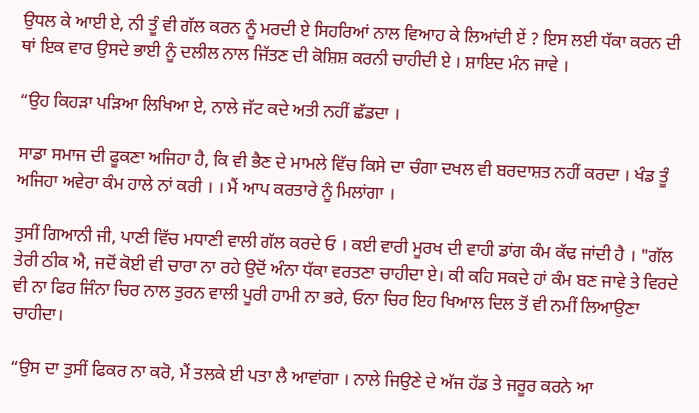ਉਧਲ ਕੇ ਆਈ ਏ, ਨੀ ਤੂੰ ਵੀ ਗੱਲ ਕਰਨ ਨੂੰ ਮਰਦੀ ਏ ਸਿਹਰਿਆਂ ਨਾਲ ਵਿਆਹ ਕੇ ਲਿਆਂਦੀ ਏਂ ? ਇਸ ਲਈ ਧੱਕਾ ਕਰਨ ਦੀ ਥਾਂ ਇਕ ਵਾਰ ਉਸਦੇ ਭਾਈ ਨੂੰ ਦਲੀਲ ਨਾਲ ਜਿੱਤਣ ਦੀ ਕੋਸ਼ਿਸ਼ ਕਰਨੀ ਚਾਹੀਦੀ ਏ । ਸ਼ਾਇਦ ਮੰਨ ਜਾਵੇ ।

“ਉਹ ਕਿਹੜਾ ਪੜਿਆ ਲਿਖਿਆ ਏ, ਨਾਲੇ ਜੱਟ ਕਦੇ ਅਤੀ ਨਹੀਂ ਛੱਡਦਾ ।

ਸਾਡਾ ਸਮਾਜ ਦੀ ਫੂਕਣਾ ਅਜਿਹਾ ਹੈ, ਕਿ ਵੀ ਭੈਣ ਦੇ ਮਾਮਲੇ ਵਿੱਚ ਕਿਸੇ ਦਾ ਚੰਗਾ ਦਖਲ ਵੀ ਬਰਦਾਸ਼ਤ ਨਹੀਂ ਕਰਦਾ । ਖੰਡ ਤੂੰ ਅਜਿਹਾ ਅਵੇਰਾ ਕੰਮ ਹਾਲੇ ਨਾਂ ਕਰੀ । । ਮੈਂ ਆਪ ਕਰਤਾਰੇ ਨੂੰ ਮਿਲਾਂਗਾ ।

ਤੁਸੀਂ ਗਿਆਨੀ ਜੀ, ਪਾਣੀ ਵਿੱਚ ਮਧਾਣੀ ਵਾਲੀ ਗੱਲ ਕਰਦੇ ਓ । ਕਈ ਵਾਰੀ ਮੂਰਖ ਦੀ ਵਾਹੀ ਡਾਂਗ ਕੰਮ ਕੱਢ ਜਾਂਦੀ ਹੈ । "ਗੱਲ ਤੇਰੀ ਠੀਕ ਐ, ਜਦੋਂ ਕੋਈ ਵੀ ਚਾਰਾ ਨਾ ਰਹੇ ਉਦੋਂ ਅੰਨਾ ਧੱਕਾ ਵਰਤਣਾ ਚਾਹੀਦਾ ਏ। ਕੀ ਕਹਿ ਸਕਦੇ ਹਾਂ ਕੰਮ ਬਣ ਜਾਵੇ ਤੇ ਵਿਰਦੇ ਵੀ ਨਾ ਫਿਰ ਜਿੰਨਾ ਚਿਰ ਨਾਲ ਤੁਰਨ ਵਾਲੀ ਪੂਰੀ ਹਾਮੀ ਨਾ ਭਰੇ, ਓਨਾ ਚਿਰ ਇਹ ਖਿਆਲ ਦਿਲ ਤੋਂ ਵੀ ਨਮੀਂ ਲਿਆਉਣਾ ਚਾਹੀਦਾ।

“ਉਸ ਦਾ ਤੁਸੀਂ ਫਿਕਰ ਨਾ ਕਰੋ, ਮੈਂ ਤਲਕੇ ਈ ਪਤਾ ਲੈ ਆਵਾਂਗਾ । ਨਾਲੇ ਜਿਉਣੇ ਦੇ ਅੱਜ ਹੱਡ ਤੇ ਜਰੂਰ ਕਰਨੇ ਆ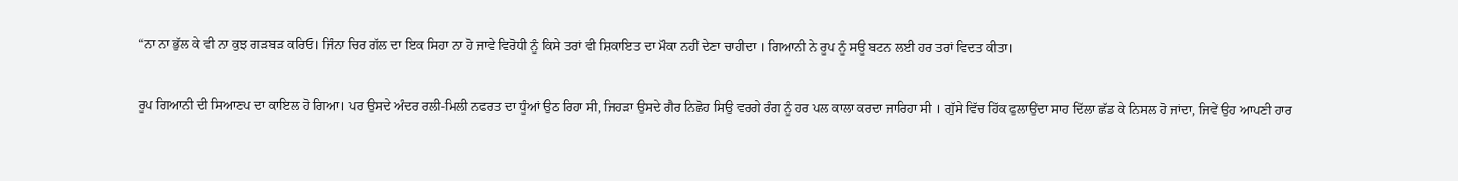“ਨਾ ਨਾ ਭੁੱਲ ਕੇ ਵੀ ਨਾ ਕੁਝ ਗੜਬੜ ਕਰਿਓ। ਜਿੰਨਾ ਚਿਰ ਗੱਲ ਦਾ ਇਕ ਸਿਹਾ ਨਾ ਹੋ ਜਾਵੇ ਵਿਰੋਧੀ ਨੂੰ ਕਿਸੇ ਤਰਾਂ ਵੀ ਸ਼ਿਕਾਇਤ ਦਾ ਮੌਕਾ ਨਹੀਂ ਦੇਣਾ ਚਾਹੀਦਾ । ਗਿਆਨੀ ਨੇ ਰੂਪ ਨੂੰ ਸਊ ਬਟਨ ਲਈ ਹਰ ਤਰਾਂ ਵਿਦਤ ਕੀਤਾ।

ਰੂਪ ਗਿਆਨੀ ਦੀ ਸਿਆਣਪ ਦਾ ਕਾਇਲ ਹੋ ਗਿਆ। ਪਰ ਉਸਦੇ ਅੰਦਰ ਰਲੀ-ਮਿਲੀ ਨਫਰਤ ਦਾ ਧੂੰਆਂ ਉਠ ਰਿਹਾ ਸੀ, ਜਿਹੜਾ ਉਸਦੇ ਗੈਰ ਨਿਛੋਹ ਸਿਉ ਵਰਗੇ ਰੰਗ ਨੂੰ ਹਰ ਪਲ ਕਾਲਾ ਕਰਦਾ ਜਾਰਿਹਾ ਸੀ । ਗੁੱਸੇ ਵਿੱਚ ਹਿੱਕ ਫੁਲਾਉਂਦਾ ਸਾਹ ਦਿੱਲਾ ਛੱਡ ਕੇ ਨਿਸਲ ਹੋ ਜਾਂਦਾ, ਜਿਵੇਂ ਉਹ ਆਪਣੀ ਹਾਰ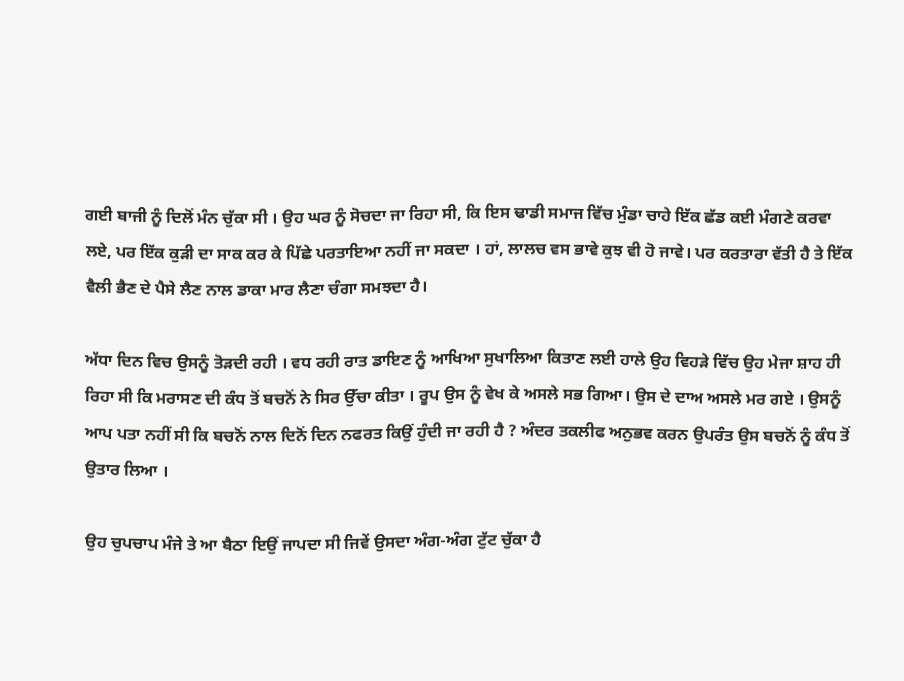ਗਈ ਬਾਜੀ ਨੂੰ ਦਿਲੋਂ ਮੰਨ ਚੁੱਕਾ ਸੀ । ਉਹ ਘਰ ਨੂੰ ਸੋਚਦਾ ਜਾ ਰਿਹਾ ਸੀ, ਕਿ ਇਸ ਢਾਡੀ ਸਮਾਜ ਵਿੱਚ ਮੁੰਡਾ ਚਾਹੇ ਇੱਕ ਛੱਡ ਕਈ ਮੰਗਣੇ ਕਰਵਾ ਲਏ, ਪਰ ਇੱਕ ਕੁੜੀ ਦਾ ਸਾਕ ਕਰ ਕੇ ਪਿੱਛੇ ਪਰਤਾਇਆ ਨਹੀਂ ਜਾ ਸਕਦਾ । ਹਾਂ, ਲਾਲਚ ਵਸ ਭਾਵੇ ਕੁਝ ਵੀ ਹੋ ਜਾਵੇ। ਪਰ ਕਰਤਾਰਾ ਵੱਤੀ ਹੈ ਤੇ ਇੱਕ ਵੈਲੀ ਭੈਣ ਦੇ ਪੈਸੇ ਲੈਣ ਨਾਲ ਡਾਕਾ ਮਾਰ ਲੈਣਾ ਚੰਗਾ ਸਮਝਦਾ ਹੈ।

ਅੱਧਾ ਦਿਨ ਵਿਚ ਉਸਨੂੰ ਤੋੜਦੀ ਰਹੀ । ਵਧ ਰਹੀ ਰਾਤ ਡਾਇਣ ਨੂੰ ਆਖਿਆ ਸੁਖਾਲਿਆ ਕਿਤਾਣ ਲਈ ਹਾਲੇ ਉਹ ਵਿਹੜੇ ਵਿੱਚ ਉਹ ਮੇਜਾ ਸ਼ਾਹ ਹੀ ਰਿਹਾ ਸੀ ਕਿ ਮਰਾਸਣ ਦੀ ਕੰਧ ਤੋਂ ਬਚਨੋਂ ਨੇ ਸਿਰ ਉੱਚਾ ਕੀਤਾ । ਰੂਪ ਉਸ ਨੂੰ ਵੇਖ ਕੇ ਅਸਲੇ ਸਭ ਗਿਆ। ਉਸ ਦੇ ਦਾਅ ਅਸਲੇ ਮਰ ਗਏ । ਉਸਨੂੰ ਆਪ ਪਤਾ ਨਹੀਂ ਸੀ ਕਿ ਬਚਨੋਂ ਨਾਲ ਦਿਨੋਂ ਦਿਨ ਨਫਰਤ ਕਿਉਂ ਹੁੰਦੀ ਜਾ ਰਹੀ ਹੈ ? ਅੰਦਰ ਤਕਲੀਫ ਅਨੁਭਵ ਕਰਨ ਉਪਰੰਤ ਉਸ ਬਚਨੋਂ ਨੂੰ ਕੰਧ ਤੋਂ ਉਤਾਰ ਲਿਆ ।

ਉਹ ਚੁਪਚਾਪ ਮੰਜੇ ਤੇ ਆ ਬੈਠਾ ਇਉਂ ਜਾਪਦਾ ਸੀ ਜਿਵੇਂ ਉਸਦਾ ਅੰਗ-ਅੰਗ ਟੁੱਟ ਚੁੱਕਾ ਹੈ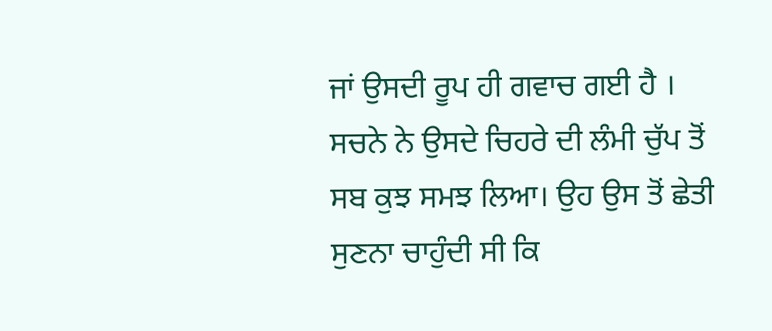ਜਾਂ ਉਸਦੀ ਰੂਪ ਹੀ ਗਵਾਚ ਗਈ ਹੈ । ਸਚਨੇ ਨੇ ਉਸਦੇ ਚਿਹਰੇ ਦੀ ਲੰਮੀ ਚੁੱਪ ਤੋਂ ਸਬ ਕੁਝ ਸਮਝ ਲਿਆ। ਉਹ ਉਸ ਤੋਂ ਛੇਤੀ ਸੁਣਨਾ ਚਾਹੁੰਦੀ ਸੀ ਕਿ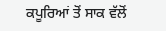ਕਪੂਰਿਆਂ ਤੋਂ ਸਾਕ ਵੱਲੋਂ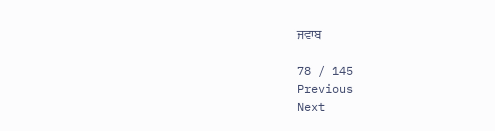ਜਵਾਬ

78 / 145
Previous
Next